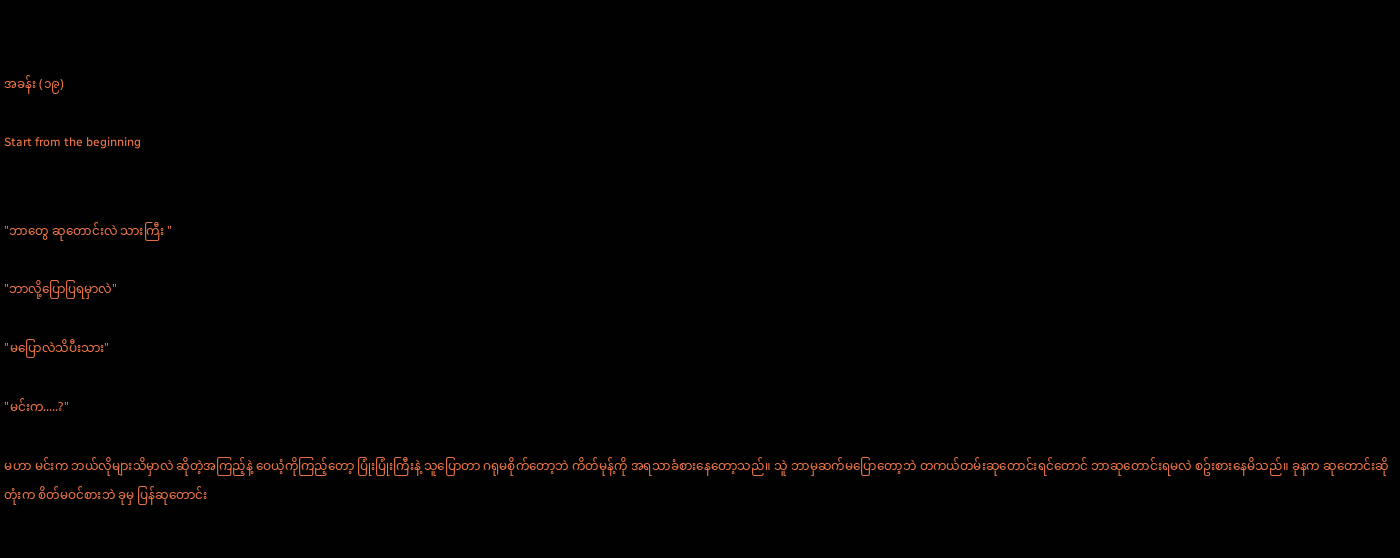အခန်း (၁၉)

Start from the beginning


"ဘာတွေ ဆုတောင်းလဲ သားကြီး "

"ဘာလို့ပြောပြရမှာလဲ"

"မပြောလဲသိပီးသား"

"မင်းက.....?"

မဟာ မင်းက ဘယ်လိုများသိမှာလဲ ဆိုတဲ့အကြည့်နဲ့ ဝေယံ့ကိုကြည့်တော့ ပြုံးပြုံးကြီးနဲ့ သူပြောတာ ဂရုမစိုက်တော့ဘဲ ကိတ်မုန့်ကို အရသာခံစားနေတော့သည်။ သူဲ ဘာမှဆက်မပြောတော့ဘဲ တကယ်တမ်းဆုတောင်းရင်တောင် ဘာဆုတောင်းရမလဲ စဥ်းစားနေမိသည်။ ခုနက ဆုတောင်းဆိုတုံးက စိတ်မဝင်စားဘဲ ခုမှ ပြန်ဆုတောင်း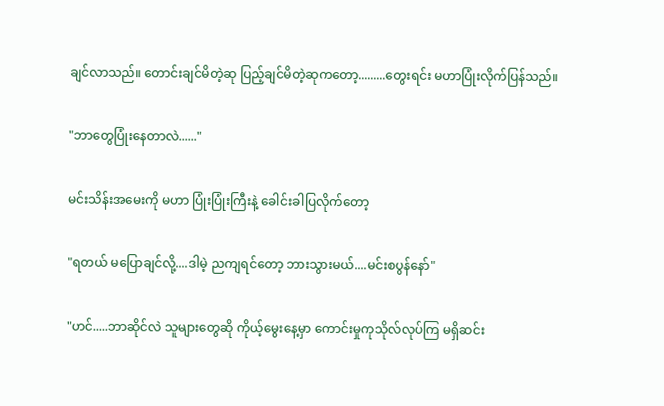ချင်လာသည်။ တောင်းချင်မိတဲ့ဆု ပြည့်ချင်မိတဲ့ဆုကတော့.........တွေးရင်း မဟာပြုံးလိုက်ပြန်သည်။

"ဘာတွေပြုံးနေတာလဲ......"

မင်းသိန်းအမေးကို မဟာ ပြုံးပြုံးကြီးနဲ့ ခေါင်းခါပြလိုက်တော့

"ရတယ် မပြောချင်လို့....ဒါမဲ့ ညကျရင်တော့ ဘားသွားမယ်....မင်းစပွန်နော်"

"ဟင်.....ဘာဆိုင်လဲ သူများတွေဆို ကိုယ့်မွေးနေ့မှာ ကောင်းမှုကုသိုလ်လုပ်ကြ မရှိဆင်း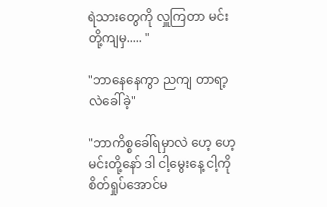ရဲသားတွေကို လှူကြတာ မင်းတို့ကျမှ..... "

"ဘာနေနေကွာ ညကျ တာရာ့လဲခေါ်ခဲ့"

"ဘာကိစ္စခေါ်ရမှာလဲ ဟေ့ ဟေ့ မင်းတို့နော် ဒါ ငါ့မွေးနေ့ ငါ့ကိုစိတ်ရှုပ်အောင်မ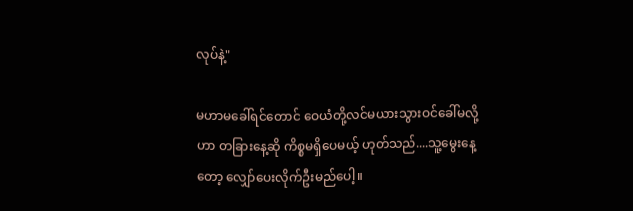လုပ်နဲ့"

မဟာမခေါ်ရင်တောင် ဝေယံတို့လင်မယားသွားဝင်ခေါ်မလို့ဟာ တခြားနေ့ဆို ကိစ္စမရှိပေမယ့် ဟုတ်သည်....သူ့မွေးနေ့တော့ လျှော်ပေးလိုက်ဦးမည်ပေါ့။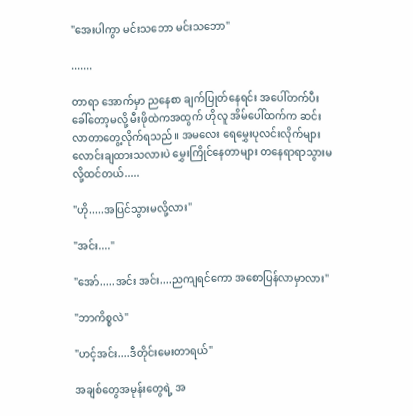"အေးပါကွာ မင်းသဘော မင်းသဘော"

.......

တာရာ အောက်မှာ ညနေစာ ချက်ပြုတ်နေရင်း အပေါ်တက်ပီးခေါ်တော့မလို့ မီးဖိုထဲကအထွက် ဟိုလူ အိမ်ပေါ်ထက်က ဆင်းလာတာတွေ့လိုက်ရသည်။ အမလေး ရေမွှေးပုလင်းလိုက်များလောင်းချထားသလားပဲ မွှေးကြိုင်နေတာများ တနေရာရာသွားမလို့ထင်တယ်.....

"ဟို.....အပြင်သွားမလို့လား"

"အင်း...."

"အော်.....အင်း အင်း....ညကျရင်ကော အစောပြန်လာမှာလား"

"ဘာကိစ္စလဲ"

"ဟင့်အင်း....ဒီတိုင်းမေးတာရယ်"

အချစ်တွေအမုန်းတွေရဲ့ အ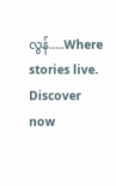လွန်.....Where stories live. Discover now